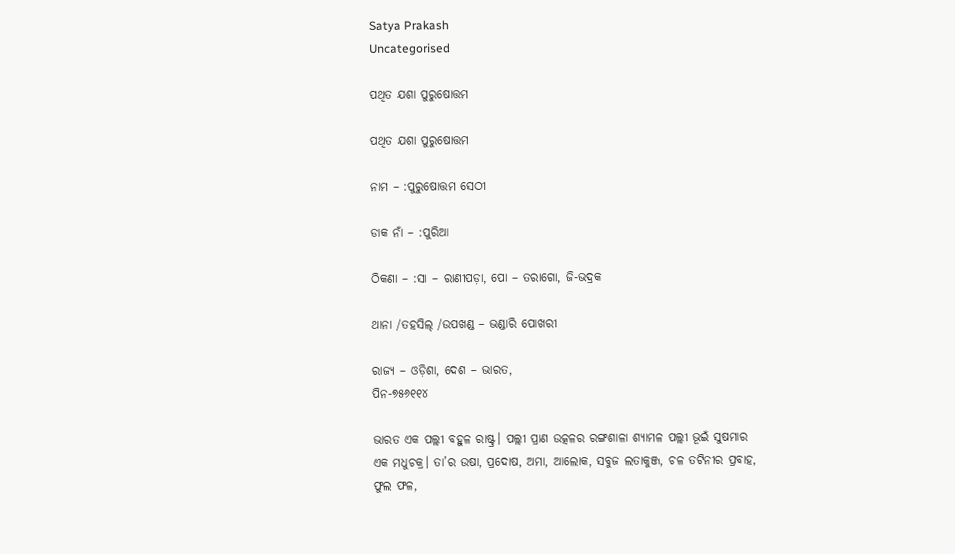Satya Prakash
Uncategorised

ପଥିତ ଯଶା ପୁରୁଷୋତ୍ତମ

ପଥିତ ଯଶା ପୁରୁଷୋତ୍ତମ

ନାମ – :ପୁରୁଷୋତ୍ତମ ସେଠୀ

ଡାକ ନାଁ – :ପୁରିଆ

ଠିକଣା – :ସା – ରାଣୀପଡ଼ା, ପୋ – ତରାଗୋ, ଜି-ଭଦ୍ରକ

ଥାନା /ତହସିଲ୍ /ଉପଖଣ୍ଡ – ଭଣ୍ଡାରି ପୋଖରୀ

ରାଜ୍ୟ – ଓଡ଼ିଶା, ଦେଶ – ଭାରତ,
ପିନ-୭୫୬୧୧୪

ଭାରତ ଏକ ପଲ୍ଲୀ ବହୁଳ ରାଷ୍ଟ୍ର। ପଲ୍ଲୀ ପ୍ରାଣ ଉତ୍କଳର ରଙ୍ଗଶାଳା ଶ୍ୟାମଳ ପଲ୍ଲୀ ଭୂଇଁ ସୁଷମାର ଏକ ମଧୁଚକ୍ର। ତା’ର ଉଷା, ପ୍ରଦୋଷ, ଅମା, ଆଲୋକ, ସବୁଜ ଲତାକୁଞ୍ଜ, ଚଳ ତଟିନୀର ପ୍ରବାହ, ଫୁଲ ଫଳ,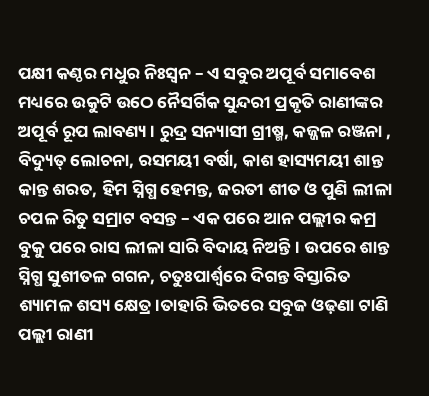ପକ୍ଷୀ କଣ୍ଠର ମଧୁର ନିଃସ୍ୱନ – ଏ ସବୁର ଅପୂର୍ବ ସମାବେଶ ମଧ୍ୟରେ ଉକୁଟି ଉଠେ ନୈସର୍ଗିକ ସୁନ୍ଦରୀ ପ୍ରକୃତି ରାଣୀଙ୍କର ଅପୂର୍ବ ରୂପ ଲାବଣ୍ୟ। ରୁଦ୍ର ସନ୍ୟାସୀ ଗ୍ରୀଷ୍ମ, କଜ୍ଜଳ ରଞ୍ଜନା , ବିଦ୍ୟୁତ୍ ଲୋଚନା, ରସମୟୀ ବର୍ଷା, କାଶ ହାସ୍ୟମୟୀ ଶାନ୍ତ କାନ୍ତ ଶରତ, ହିମ ସ୍ନିଗ୍ଧ ହେମନ୍ତ, ଜରତୀ ଶୀତ ଓ ପୁଣି ଲୀଳା ଚପଳ ରିତୁ ସମ୍ରାଟ ବସନ୍ତ – ଏକ ପରେ ଆନ ପଲ୍ଲୀର କମ୍ର ବୁକୁ ପରେ ରାସ ଲୀଳା ସାରି ବିଦାୟ ନିଅନ୍ତି। ଉପରେ ଶାନ୍ତ ସ୍ନିଗ୍ଧ ସୁଶୀତଳ ଗଗନ, ଚତୁଃପାର୍ଶ୍ୱରେ ଦିଗନ୍ତ ବିସ୍ତାରିତ ଶ୍ୟାମଳ ଶସ୍ୟ କ୍ଷେତ୍ର।ତାହାରି ଭିତରେ ସବୁଜ ଓଢ଼ଣା ଟାଣି ପଲ୍ଲୀ ରାଣୀ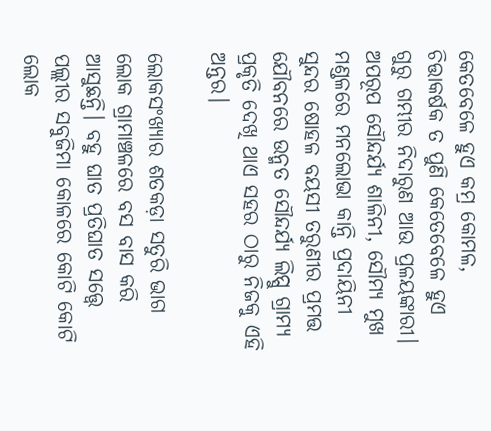କେତବେଳେ ହୁଏ କମ୍ର କୋମଳ, ଚିତ୍ତାକର୍ଷକ ତ ପୁଣି କେତେବେଳେ ହୁଏ ଗୁରୁ ଗମ୍ଭୀର ନିଦାରୁଣ ଆଉ ପ୍ରଳୟଙ୍କାରୀ। ଅପରୂପ ସୌନ୍ଦର୍ଯ୍ୟ ଶାଳିନୀ, ସୌମ୍ଯ ମୁଖ ମଣ୍ଡଳରେ ମନଲୋଭା କାନ୍ତି ପ୍ରଦାୟିନୀ ସୁନ୍ଦର ଷୋହଳ ବୟସୀ ତରୁଣୀର ପ୍ରମତ୍ତ ଯୌବନରେ ଉନ୍ମତ ସୌନ୍ଦର୍ଯ୍ୟ ଲିପ୍ସୁ ଗ୍ରାମ୍ୟ ପ୍ରକୃତି ଦେଖି ଥାଏ ସହର ଠାରୁ ନିଜକୁ ଏହି ଅନ୍ତର।

ଲୋକସଂଖ୍ୟାର ଶତକଡ଼ା ସତୁରି ଭାଗ ଲୋକ ଗ୍ରାମାଞ୍ଚଳରେ ବସ ବାସ କରି ଆସୁଛନ୍ତି। ବହୁ ଘାତ ପ୍ରତିଘାତ ସତ୍ତ୍ୱେ ପଲ୍ଲୀର ସବୁଜିମା କୋଳରେ କୋଟି କୋଟି ଲୋକ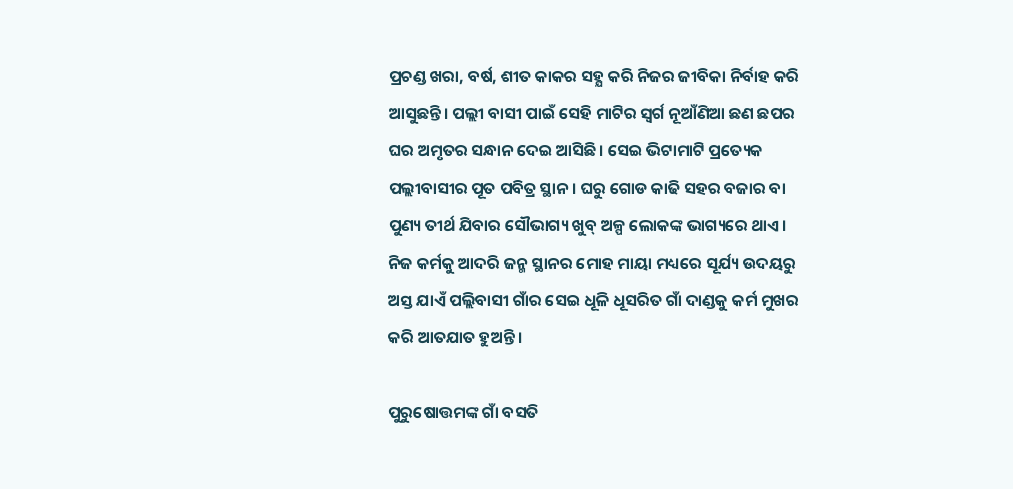ପ୍ରଚଣ୍ଡ ଖରା, ବର୍ଷ, ଶୀତ କାକର ସହ୍ଯ କରି ନିଜର ଜୀବିକା ନିର୍ବାହ କରି ଆସୁଛନ୍ତି। ପଲ୍ଲୀ ବାସୀ ପାଇଁ ସେହି ମାଟିର ସ୍ଵର୍ଗ ନୂଆଁଣିଆ ଛଣ ଛପର ଘର ଅମୃତର ସନ୍ଧାନ ଦେଇ ଆସିଛି। ସେଇ ଭିଟାମାଟି ପ୍ରତ୍ୟେକ ପଲ୍ଲୀବାସୀର ପୂତ ପବିତ୍ର ସ୍ଥାନ। ଘରୁ ଗୋଡ କାଢି ସହର ବଜାର ବା ପୁଣ୍ୟ ତୀର୍ଥ ଯିବାର ସୌଭାଗ୍ୟ ଖୁବ୍ ଅଳ୍ପ ଲୋକଙ୍କ ଭାଗ୍ୟରେ ଥାଏ। ନିଜ କର୍ମକୁ ଆଦରି ଜନ୍ମ ସ୍ଥାନର ମୋହ ମାୟା ମଧ୍ୟରେ ସୂର୍ଯ୍ୟ ଉଦୟରୁ ଅସ୍ତ ଯାଏଁ ପଲ୍ଲିବାସୀ ଗାଁର ସେଇ ଧୂଳି ଧୂସରିତ ଗାଁ ଦାଣ୍ଡକୁ କର୍ମ ମୁଖର କରି ଆତଯାତ ହୁଅନ୍ତି।

ପୁରୁଷୋତ୍ତମଙ୍କ ଗାଁ ବସତି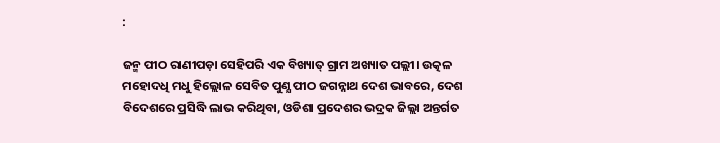:

ଜନ୍ମ ପୀଠ ରାଣୀପଡ଼ା ସେହିପରି ଏକ ବିଖ୍ୟାତ୍ ଗ୍ରାମ ଅଖ୍ୟାତ ପଲ୍ଲୀ। ଉତ୍କଳ ମହୋଦଧି ମଧୁ ହିଲ୍ଲୋଳ ସେବିତ ପୁଣ୍ଯ ପୀଠ ଜଗନ୍ନାଥ ଦେଶ ଭାବରେ, ଦେଶ ବିଦେଶରେ ପ୍ରସିଦ୍ଧି ଲାଭ କରିଥିବା, ଓଡିଶା ପ୍ରଦେଶର ଭଦ୍ରକ ଜିଲ୍ଲା ଅନ୍ତର୍ଗତ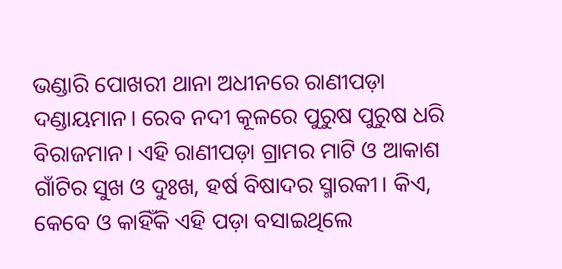ଭଣ୍ଡାରି ପୋଖରୀ ଥାନା ଅଧୀନରେ ରାଣୀପଡ଼ା ଦଣ୍ଡାୟମାନ। ରେବ ନଦୀ କୂଳରେ ପୁରୁଷ ପୁରୁଷ ଧରି ବିରାଜମାନ। ଏହି ରାଣୀପଡ଼ା ଗ୍ରାମର ମାଟି ଓ ଆକାଶ ଗାଁଟିର ସୁଖ ଓ ଦୁଃଖ, ହର୍ଷ ବିଷାଦର ସ୍ମାରକୀ। କିଏ, କେବେ ଓ କାହିଁକି ଏହି ପଡ଼ା ବସାଇଥିଲେ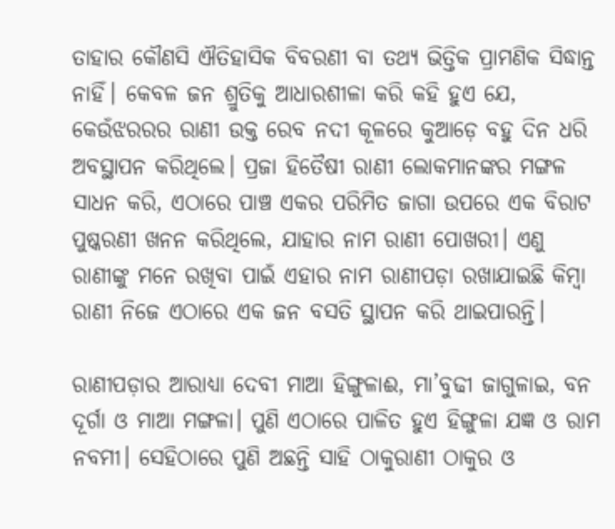ତାହାର କୌଣସି ଐତିହାସିକ ବିବରଣୀ ବା ତଥ୍ଯ ଭିତ୍ତିକ ପ୍ରାମଣିକ ସିଦ୍ଧାନ୍ତ ନାହିଁ। କେବଳ ଜନ ଶ୍ରୁତିକୁ ଆଧାରଶୀଳା କରି କହି ହୁଏ ଯେ, କେଉଁଝରରର ରାଣୀ ଉକ୍ତ ରେବ ନଦୀ କୂଳରେ କୁଆଡ଼େ ବହୁ ଦିନ ଧରି ଅବସ୍ଥାପନ କରିଥିଲେ। ପ୍ରଜା ହିତୈଷୀ ରାଣୀ ଲୋକମାନଙ୍କର ମଙ୍ଗଳ ସାଧନ କରି, ଏଠାରେ ପାଞ୍ଚ ଏକର ପରିମିତ ଜାଗା ଉପରେ ଏକ ବିରାଟ ପୁଷ୍କରଣୀ ଖନନ କରିଥିଲେ, ଯାହାର ନାମ ରାଣୀ ପୋଖରୀ। ଏଣୁ ରାଣୀଙ୍କୁ ମନେ ରଖିବା ପାଇଁ ଏହାର ନାମ ରାଣୀପଡ଼ା ରଖାଯାଇଛି କିମ୍ବା ରାଣୀ ନିଜେ ଏଠାରେ ଏକ ଜନ ବସତି ସ୍ଥାପନ କରି ଥାଇପାରନ୍ତି।

ରାଣୀପଡ଼ାର ଆରାଧ୍ୟା ଦେବୀ ମାଆ ହିଙ୍ଗୁଳାଈ, ମା’ବୁଢୀ ଜାଗୁଳାଇ, ବନ ଦୂର୍ଗା ଓ ମାଆ ମଙ୍ଗଳା। ପୁଣି ଏଠାରେ ପାଳିତ ହୁଏ ହିଙ୍ଗୁଳା ଯଜ୍ଞ ଓ ରାମ ନବମୀ। ସେହିଠାରେ ପୁଣି ଅଛନ୍ତି ସାହି ଠାକୁରାଣୀ ଠାକୁର ଓ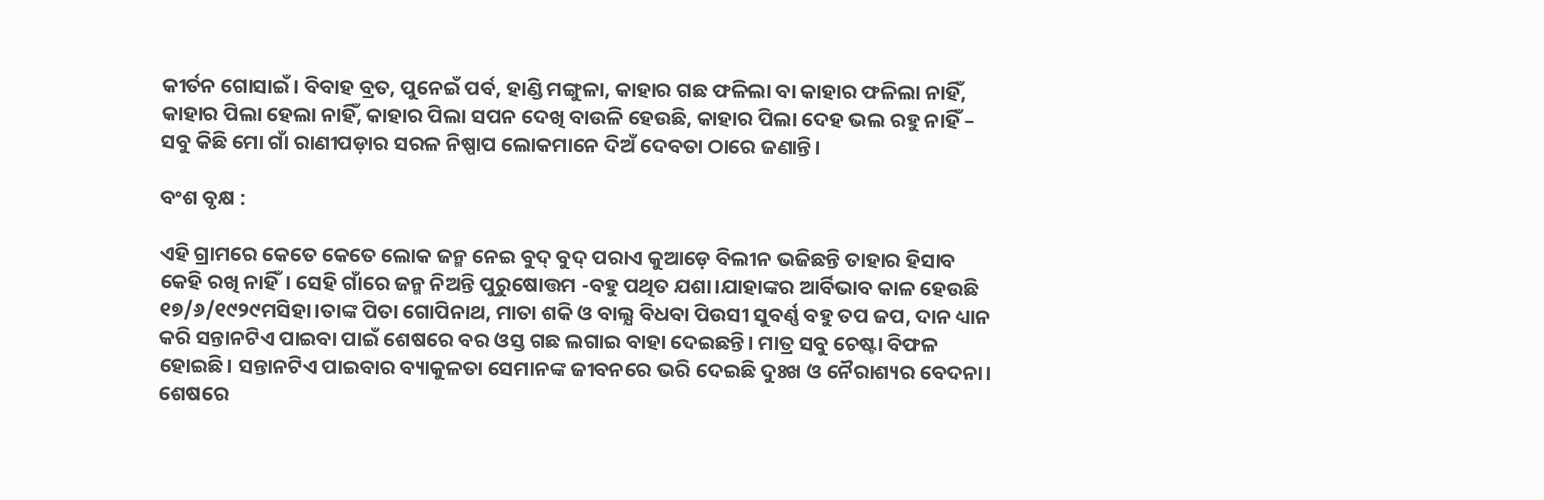କୀର୍ତନ ଗୋସାଇଁ। ବିବାହ ବ୍ରତ, ପୁନେଇଁ ପର୍ବ, ହାଣ୍ଡି ମଙ୍ଗୁଳା, କାହାର ଗଛ ଫଳିଲା ବା କାହାର ଫଳିଲା ନାହିଁ, କାହାର ପିଲା ହେଲା ନାହିଁ, କାହାର ପିଲା ସପନ ଦେଖି ବାଉଳି ହେଉଛି, କାହାର ପିଲା ଦେହ ଭଲ ରହୁ ନାହିଁ – ସବୁ କିଛି ମୋ ଗାଁ ରାଣୀପଡ଼ାର ସରଳ ନିଷ୍ପାପ ଲୋକମାନେ ଦିଅଁ ଦେବତା ଠାରେ ଜଣାନ୍ତି।

ବଂଶ ବୃକ୍ଷ :

ଏହି ଗ୍ରାମରେ କେତେ କେତେ ଲୋକ ଜନ୍ମ ନେଇ ବୁଦ୍ ବୁଦ୍ ପରାଏ କୁଆଡ଼େ ବିଲୀନ ଭଜିଛନ୍ତି ତାହାର ହିସାବ କେହି ରଖି ନାହିଁ। ସେହି ଗାଁରେ ଜନ୍ମ ନିଅନ୍ତି ପୁରୁଷୋତ୍ତମ -ବହୁ ପଥିତ ଯଶା।ଯାହାଙ୍କର ଆର୍ବିଭାବ କାଳ ହେଉଛି ୧୭/୬/୧୯୨୯ମସିହା।ତାଙ୍କ ପିତା ଗୋପିନାଥ, ମାତା ଶକି ଓ ବାଲ୍ଯ ବିଧବା ପିଉସୀ ସୁବର୍ଣ୍ଣ ବହୁ ତପ ଜପ, ଦାନ ଧ୍ୟାନ କରି ସନ୍ତାନଟିଏ ପାଇବା ପାଇଁ ଶେଷରେ ବର ଓସ୍ତ ଗଛ ଲଗାଇ ବାହା ଦେଇଛନ୍ତି। ମାତ୍ର ସବୁ ଚେଷ୍ଟା ବିଫଳ ହୋଇଛି। ସନ୍ତାନଟିଏ ପାଇବାର ବ୍ୟାକୁଳତା ସେମାନଙ୍କ ଜୀବନରେ ଭରି ଦେଇଛି ଦୁଃଖ ଓ ନୈରାଶ୍ୟର ବେଦନା। ଶେଷରେ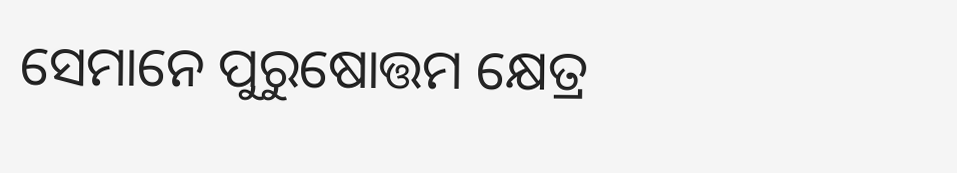ସେମାନେ ପୁରୁଷୋତ୍ତମ କ୍ଷେତ୍ର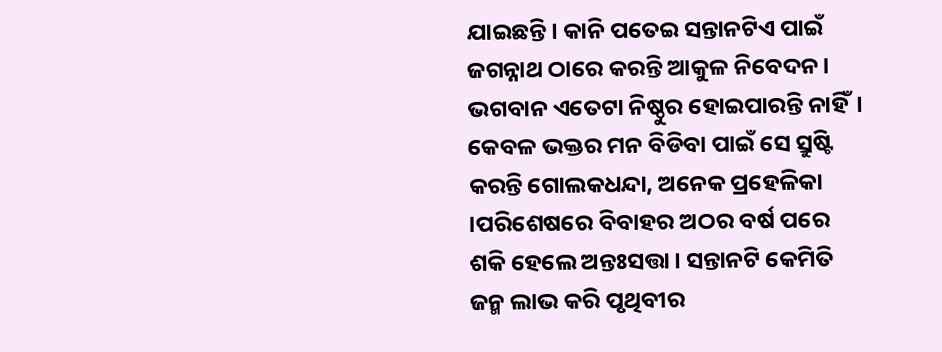ଯାଇଛନ୍ତି। କାନି ପତେଇ ସନ୍ତାନଟିଏ ପାଇଁ ଜଗନ୍ନାଥ ଠାରେ କରନ୍ତି ଆକୁଳ ନିବେଦନ। ଭଗବାନ ଏତେଟା ନିଷ୍ଠୁର ହୋଇପାରନ୍ତି ନାହିଁ। କେବଳ ଭକ୍ତର ମନ ବିଡିବା ପାଇଁ ସେ ସ୍ରୁଷ୍ଟି କରନ୍ତି ଗୋଲକଧନ୍ଦା, ଅନେକ ପ୍ରହେଳିକା ।ପରିଶେଷରେ ବିବାହର ଅଠର ବର୍ଷ ପରେ ଶକି ହେଲେ ଅନ୍ତଃସତ୍ତା। ସନ୍ତାନଟି କେମିତି ଜନ୍ମ ଲାଭ କରି ପୃଥିବୀର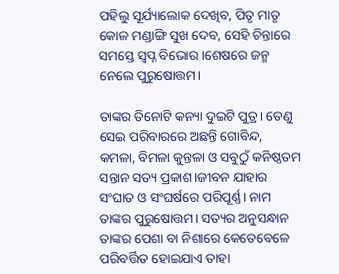ପହିଲୁ ସୂର୍ଯ୍ୟାଲୋକ ଦେଖିବ, ପିତୃ ମାତୃ କୋଳ ମଣ୍ଡାଙ୍ଗି ସୁଖ ଦେବ, ସେହି ଚିନ୍ତାରେ ସମସ୍ତେ ସ୍ଵପ୍ନ ବିଭୋର।ଶେଷରେ ଜନ୍ମ ନେଲେ ପୁରୁଷୋତ୍ତମ।

ତାଙ୍କର ତିନୋଟି କନ୍ୟା ଦୁଇଟି ପୁତ୍ର। ତେଣୁ ସେଇ ପରିବାରରେ ଅଛନ୍ତି ଗୋବିନ୍ଦ, କମଳା, ବିମଳା କୁନ୍ତଳା ଓ ସବୁଠୁଁ କନିଷ୍ଠତମ ସନ୍ତାନ ସତ୍ୟ ପ୍ରକାଶ।ଜୀବନ ଯାହାର ସଂଘାତ ଓ ସଂଘର୍ଷରେ ପରିପୂର୍ଣ୍ଣ। ନାମ ତାଙ୍କର ପୁରୁଷୋତ୍ତମ। ସତ୍ୟର ଅନୁସନ୍ଧାନ ତାଙ୍କର ପେଶା ବା ନିଶାରେ କେତେବେଳେ ପରିବର୍ତ୍ତିତ ହୋଇଯାଏ ତାହା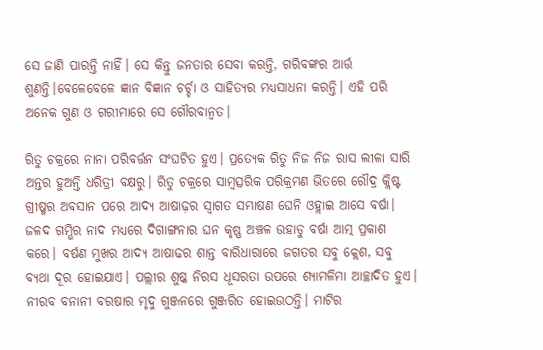ସେ ଜାଣି ପାରନ୍ତି ନାହିଁ। ସେ କିନ୍ତୁ ଜନତାର ସେବା କରନ୍ତି, ଗରିବଙ୍କର ଆର୍ତ୍ତ ଶୁଣନ୍ତି।ବେଳେବେଳେ ଜ୍ଞାନ ବିଜ୍ଞାନ ଚର୍ଚ୍ଚା ଓ ସାହିତ୍ୟର ମଧ୍ୟସାଧନା କରନ୍ତି। ଏହି ପରି ଅନେକ ଗୁଣ ଓ ଗରୀମାରେ ସେ ଗୌରବାନ୍ୱତ।

ରିତୁ ଚକ୍ରରେ ନାନା ପରିବର୍ତ୍ତନ ସଂଘଟିତ ହୁଏ। ପ୍ରତ୍ୟେକ ରିତୁ ନିଜ ନିଜ ରାସ ଲୀଳା ସାରି ଅନ୍ତର ହୁଅନ୍ତି ଧରିତ୍ରୀ ବକ୍ଷରୁ। ରିତୁ ଚକ୍ରରେ ସାମ୍ବତ୍ସରିକ ପରିକ୍ରମଣ ଭିତରେ ରୌଦ୍ର କ୍ଲିଷ୍ଟ ଗ୍ରୀଷ୍ମର ଅବସାନ ପରେ ଆଦ୍ୟ ଆଷାଢ଼ର ସ୍ଵାଗତ ସମ୍ଭାଷଣ ଘେନି ଓହ୍ଲାଇ ଆସେ ବର୍ଷା। ଜଳଦ ଗମ୍ଭିର ନାଦ ମଧ୍ୟରେ ଦିଗାଙ୍ଗନାର ଘନ କୃଷ୍ଣ ଅଞ୍ଚଳ ଉହାଡୁ ବର୍ଷା ଆତ୍ମ ପ୍ରକାଶ କରେ। ବର୍ଷଣ ମୁଖର ଆଦ୍ୟ ଆଷାଢର ଶାନ୍ତ ବାରିଧାରାରେ ଜଗତର ସବୁ କ୍ଲେଶ, ସବୁ ବ୍ୟଥା ଦୂର ହୋଇଯାଏ। ପଲ୍ଲୀର ଶୁଷ୍କ ନିରସ ଧୂସରତା ଉପରେ ଶ୍ୟାମଳିମା ଆଚ୍ଛାଦିତ ହୁଏ। ନୀରବ ବନାନୀ ବରଷାର ମୃଦୁ ଗୁଞ୍ଜନରେ ଗୁଞ୍ଜରିତ ହୋଇଉଠନ୍ତି। ମାଟିର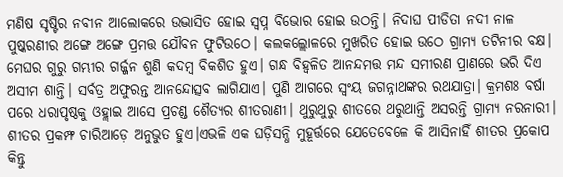ମଣିଷ ସୃଷ୍ଟିର ନବୀନ ଆଲୋକରେ ଉଦ୍ଭାସିତ ହୋଇ ସ୍ଵପ୍ନ ବିଭୋର ହୋଇ ଉଠନ୍ତି। ନିଦାଘ ପୀଡିତା ନଦୀ ନାଳ ପୁଷ୍କରଣୀର ଅଙ୍ଗେ ଅଙ୍ଗେ ପ୍ରମତ୍ତ ଯୌବନ ଫୁଟିଉଠେ। କଲକଲ୍ଲୋଳରେ ମୁଖରିତ ହୋଇ ଉଠେ ଗ୍ରାମ୍ୟ ତଟିନୀର ବକ୍ଷ। ମେଘର ଗୁରୁ ଗମ୍ଭୀର ଗର୍ଜ୍ଜନ ଶୁଣି କଦମ୍ବ ବିକଶିତ ହୁଏ। ଗନ୍ଧ ବିହ୍ୱଳିତ ଆନନ୍ଦମତ୍ତ ମନ୍ଦ ସମୀରଣ ପ୍ରାଣରେ ଭରି ଦିଏ ଅସୀମ ଶାନ୍ତି। ସର୍ବତ୍ର ଅଫୁରନ୍ତ ଆନନ୍ଦୋତ୍ସବ ଲାଗିଯାଏ। ପୁଣି ଆଗରେ ସ୍ଵଂୟ ଜଗନ୍ନାଥଙ୍କର ରଥଯାତ୍ରା। କ୍ରମଶଃ ବର୍ଷା ପରେ ଧରାପୃଷ୍ଠକୁ ଓହ୍ଲାଇ ଆସେ ପ୍ରଚଣ୍ଡ ଶୈତ୍ଯର ଶୀତରାଣୀ। ଥୁରୁଥୁରୁ ଶୀତରେ ଥରୁଥାନ୍ତି ଅସରନ୍ତି ଗ୍ରାମ୍ୟ ନରନାରୀ। ଶୀତର ପ୍ରକମ୍ଫ ଚାରିଆଡ଼େ ଅନୁଭୁତ ହୁଏ।ଏଭଳି ଏକ ଘଡ଼ିସନ୍ଧି ମୁହୂର୍ତ୍ତରେ ଯେତେବେଳେ କି ଆସିନାହିଁ ଶୀତର ପ୍ରକୋପ କିନ୍ତୁ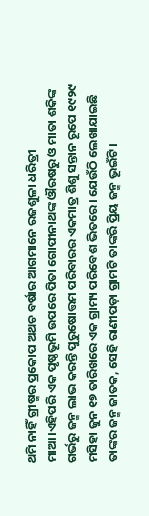ଥମି ନାହିଁ ଗ୍ରୀଷ୍ମର ପ୍ରକୋପ ଅଥଚ ବର୍ଷାର ଆଗମାନେ ରଜଶୁଳା ଧରିତ୍ରୀ ମାଆ।ଏହିପରି ଏକ ପୃଷ୍ଠଭୂମି ଉପରେ ପିତା ଗୋପୀନାଥଙ୍କ ଔରଷରୁ ଓ ମାତା ଶକିଙ୍କ ଗର୍ଭରୁ ଜନ୍ମ ଲାଭ କରନ୍ତି ପୁରୁଷୋତ୍ତମ ପରିବାରର ଏକମାତ୍ର ଶିଶୁ ସନ୍ତାନ ରୂପେ ୧୯୨୯ ମସିହା ଜୁନ ୧୭ ତାରିଖରେ ଏକ ଗ୍ରାମ୍ୟ ପରିବେଶ ଭିତରେ। ଯେଉଁଠି ଲେଖାଯାଇଛି ତାଙ୍କର ଜନ୍ମ ଜାତକ, ସେହି ରାଣୀପଡ଼ା ଗ୍ରାମଟି ତାଙ୍କରି ପ୍ରିୟ ଜନ୍ମ ଭୂଇଁଟି।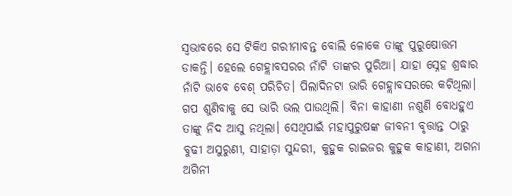ସ୍ୱଭାବରେ ସେ ଟିକିଏ ଗରୀମାବନ୍ତ ବୋଲି ଳୋକେ ତାଙ୍କୁ ପୁରୁଷୋତ୍ତମ ଡାକନ୍ତି। ହେଲେ ଗେହ୍ଲାବସରର ନାଁଟି ତାଙ୍କର ପୁରିଆ। ଯାହା ସ୍ନେହ ଶ୍ରଦ୍ଧାର ନାଁଟି ଭାବେ ବେଶ୍ ପରିଚିତ। ପିଲାଦିନଟା ଭାରି ଗେହ୍ଲାବସରରେ କଟିଥିଲା। ଗପ ଶୁଣିବାକୁ ସେ ଭାରି ଭଲ ପାଉଥିଲି। ବିନା କାହାଣୀ ନଶୁଣି ବୋଧହୁଏ ତାଙ୍କୁ ନିଦ ଆସୁ ନଥିଲା। ସେଥିପାଇଁ ମହାପୁରୁଷଙ୍କ ଜୀବନୀ ବୃତ୍ତାନ୍ତ ଠାରୁ ବୁଢୀ ଅସୁରୁଣୀ, ସାହାଡ଼ା ସୁନ୍ଦରୀ, କୁହୁକ ରାଇଜର କୁହୁକ କାହାଣୀ, ଅଗନା ଅଗିନୀ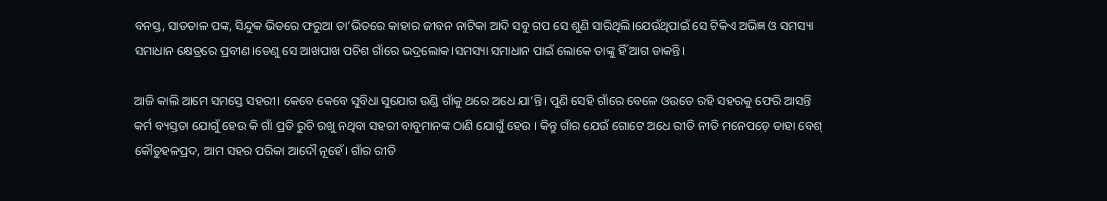ବନସ୍ତ, ସାତତାଳ ପଙ୍କ, ସିନ୍ଦୁକ ଭିତରେ ଫରୁଆ ତା’ଭିତରେ କାହାର ଜୀବନ ନାଟିକା ଆଦି ସବୁ ଗପ ସେ ଶୁଣି ସାରିଥିଲି।ଯେଉଁଥିପାଇଁ ସେ ଟିକିଏ ଅଭିଜ୍ଞ ଓ ସମସ୍ୟା ସମାଧାନ କ୍ଷେତ୍ରରେ ପ୍ରବୀଣ।ତେଣୁ ସେ ଆଖପାଖ ପଚିଶ ଗାଁରେ ଭଦ୍ରଲୋକ।ସମସ୍ୟା ସମାଧାନ ପାଇଁ ଲୋକେ ତାଙ୍କୁ ହିଁ ଆଗ ଡାକନ୍ତି।

ଆଜି କାଲି ଆମେ ସମସ୍ତେ ସହରୀ। କେବେ କେବେ ସୁବିଧା ସୁଯୋଗ ଉଣ୍ଡି ଗାଁକୁ ଥରେ ଅଧେ ଯା’ନ୍ତି। ପୁଣି ସେହି ଗାଁରେ ବେଳେ ଓଉତେ ରହି ସହରକୁ ଫେରି ଆସନ୍ତି କର୍ମ ବ୍ୟସ୍ତତା ଯୋଗୁଁ ହେଉ କି ଗାଁ ପ୍ରତି ରୁଚି ରଖୁ ନଥିବା ସହରୀ ବାବୁମାନଙ୍କ ଠାଣି ଯୋଗୁଁ ହେଉ । କିନ୍ତୁ ଗାଁର ଯେଉଁ ଗୋଟେ ଅଧେ ରୀତି ନୀତି ମନେପଡ଼େ ତାହା ବେଶ୍ କୌତୁହଳପ୍ରଦ, ଆମ ସହର ପରିକା ଆଦୌ ନୂହେଁ। ଗାଁର ରୀତି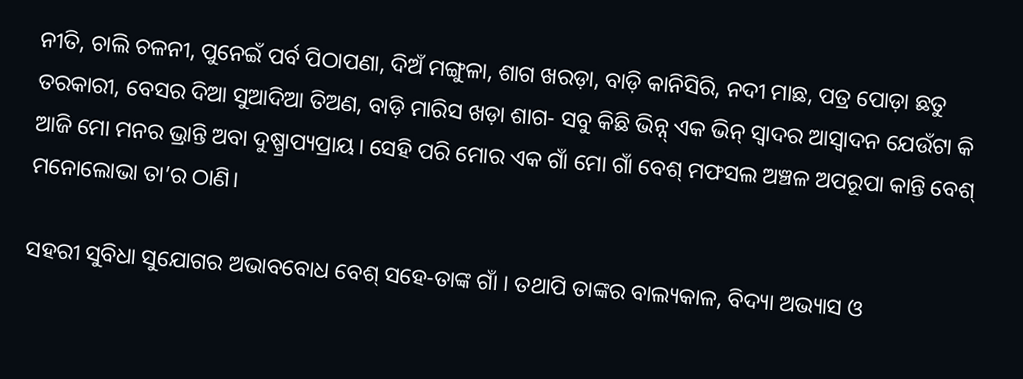ନୀତି, ଚାଲି ଚଳନୀ, ପୁନେଇଁ ପର୍ବ ପିଠାପଣା, ଦିଅଁ ମଙ୍ଗୁଳା, ଶାଗ ଖରଡ଼ା, ବାଡ଼ି କାନିସିରି, ନଦୀ ମାଛ, ପତ୍ର ପୋଡ଼ା ଛତୁ ତରକାରୀ, ବେସର ଦିଆ ସୁଆଦିଆ ତିଅଣ, ବାଡ଼ି ମାରିସ ଖଡ଼ା ଶାଗ- ସବୁ କିଛି ଭିନ୍ନ୍ ଏକ ଭିନ୍ ସ୍ଵାଦର ଆସ୍ବାଦନ ଯେଉଁଟା କି ଆଜି ମୋ ମନର ଭ୍ରାନ୍ତି ଅବା ଦୁଷ୍ପ୍ରାପ୍ୟପ୍ରାୟ। ସେହି ପରି ମୋର ଏକ ଗାଁ ମୋ ଗାଁ ବେଶ୍ ମଫସଲ ଅଞ୍ଚଳ ଅପରୂପା କାନ୍ତି ବେଶ୍ ମନୋଲୋଭା ତା’ର ଠାଣି।

ସହରୀ ସୁବିଧା ସୁଯୋଗର ଅଭାବବୋଧ ବେଶ୍ ସହେ-ତାଙ୍କ ଗାଁ । ତଥାପି ତାଙ୍କର ବାଲ୍ୟକାଳ, ବିଦ୍ୟା ଅଭ୍ୟାସ ଓ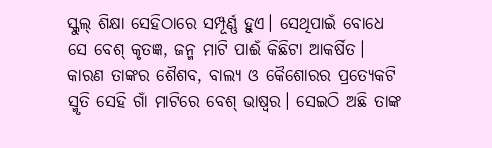ସ୍କୁଲ୍ ଶିକ୍ଷା ସେହିଠାରେ ସମ୍ପୂର୍ଣ୍ଣ ହୁଏ। ସେଥିପାଇଁ ବୋଧେ ସେ ବେଶ୍ କୃତଜ୍ଞ, ଜନ୍ମ ମାଟି ପାଈଁ କିଛିଟା ଆକର୍ଷିତ। କାରଣ ତାଙ୍କର ଶୈଶବ, ବାଲ୍ୟ ଓ କୈଶୋରର ପ୍ରତ୍ୟେକଟି ସ୍ମୃତି ସେହି ଗାଁ ମାଟିରେ ବେଶ୍ ଭାଷ୍ବର। ସେଇଠି ଅଛି ତାଙ୍କ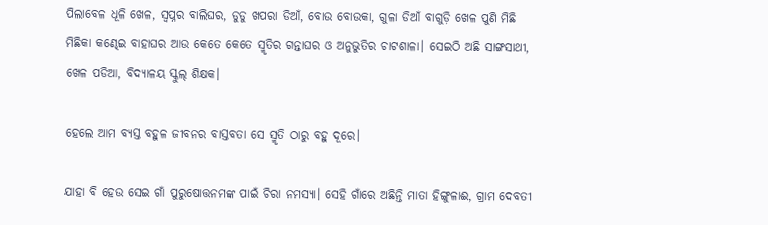ପିଲାବେଳ ଧୂଳି ଖେଳ, ସ୍ବପ୍ନର ବାଲିଘର, ଡୁଡୁ ଖପରା ଡିଆଁ, ବୋଉ ବୋଉକା, ଗୁଳା ଡିଆଁ ବାଗୁଡ଼ି ଖେଳ ପୁଣି ମିଛି ମିଛିକା କଣ୍ଢେଇ ବାହାଘର ଆଉ କେତେ କେତେ ସ୍ମୃତିର ଗନ୍ତାଘର ଓ ଅନୁଭୁତିର ଚାଟଶାଳା। ସେଇଠି ଅଛି ସାଙ୍ଗସାଥୀ, ଖେଳ ପଡିଆ, ବିଦ୍ୟାଳୟ ସ୍କୁଲ୍ ଶିକ୍ଷକ।

ହେଲେ ଆମ ବ୍ୟସ୍ତ ବହୁଳ ଜୀବନର ବାସ୍ତବତା ସେ ସ୍ମୃତି ଠାରୁ ବହୁ ଦୂରେ।

ଯାହା ବି ହେଉ ସେଇ ଗାଁ ପୁରୁଷୋତ୍ତନମଙ୍କ ପାଇଁ ଚିରା ନମସ୍ୟା। ସେହି ଗାଁରେ ଅଛିନ୍ତି ମାତା ହିଙ୍ଗୁଳାଈ, ଗ୍ରାମ ଦେବତୀ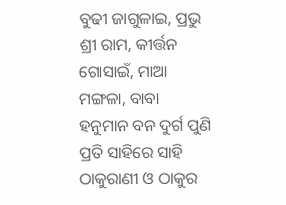ବୁଢୀ ଜାଗୁଳାଇ, ପ୍ରଭୁ ଶ୍ରୀ ରାମ, କୀର୍ତ୍ତନ ଗୋସାଇଁ, ମାଆ ମଙ୍ଗଳା, ବାବା ହନୁମାନ ବନ ଦୁର୍ଗ ପୁଣି ପ୍ରତି ସାହିରେ ସାହି ଠାକୁରାଣୀ ଓ ଠାକୁର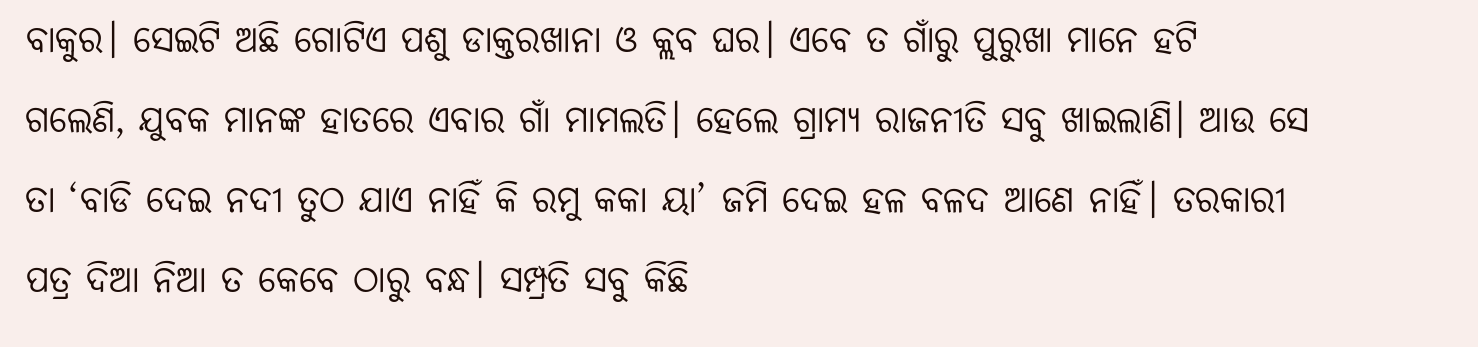ବାକୁର। ସେଇଟି ଅଛି ଗୋଟିଏ ପଶୁ ଡାକ୍ତରଖାନା ଓ କ୍ଲବ ଘର। ଏବେ ତ ଗାଁରୁ ପୁରୁଖା ମାନେ ହଟି ଗଲେଣି, ଯୁବକ ମାନଙ୍କ ହାତରେ ଏବାର ଗାଁ ମାମଲତି। ହେଲେ ଗ୍ରାମ୍ୟ ରାଜନୀତି ସବୁ ଖାଇଲାଣି। ଆଉ ସେ ତା ‘ବାଡି ଦେଇ ନଦୀ ତୁଠ ଯାଏ ନାହିଁ କି ରମୁ କକା ୟା’ ଜମି ଦେଇ ହଳ ବଳଦ ଆଣେ ନାହିଁ। ତରକାରୀ ପତ୍ର ଦିଆ ନିଆ ତ କେବେ ଠାରୁ ବନ୍ଧ। ସମ୍ପ୍ରତି ସବୁ କିଛି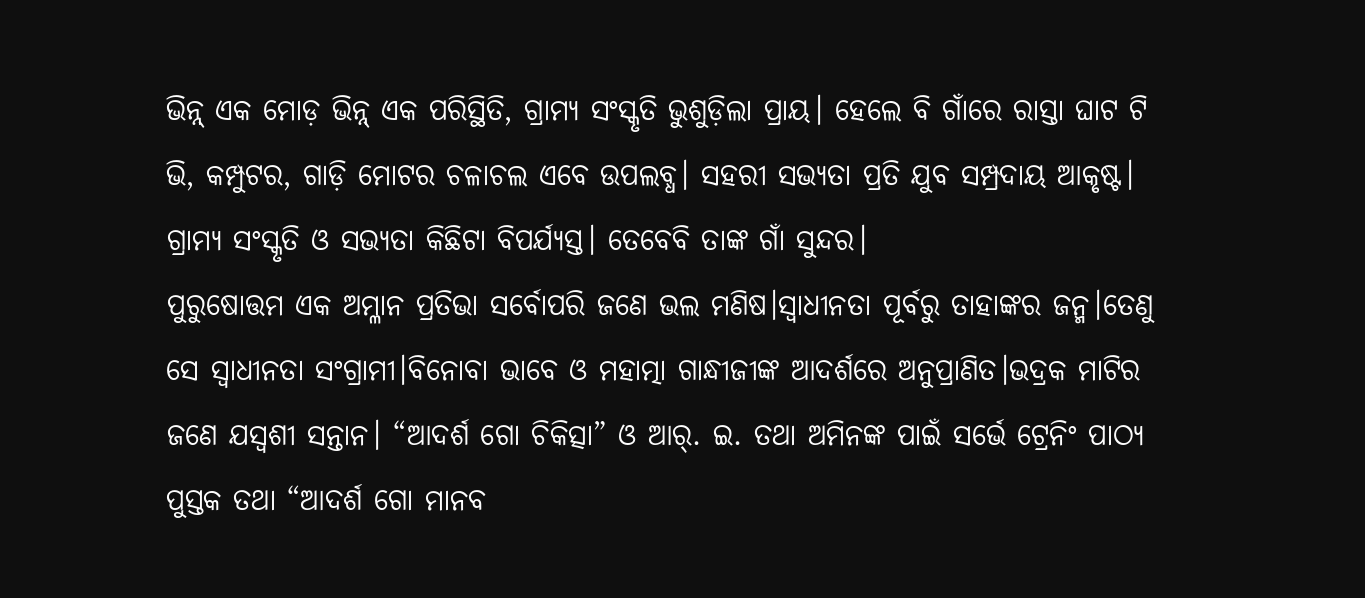ଭିନ୍ନ୍ ଏକ ମୋଡ଼ ଭିନ୍ନ୍ ଏକ ପରିସ୍ଥିତି, ଗ୍ରାମ୍ୟ ସଂସ୍କୃତି ଭୁଶୁଡ଼ିଲା ପ୍ରାୟ। ହେଲେ ବି ଗାଁରେ ରାସ୍ତା ଘାଟ ଟି ଭି, କମ୍ପୁଟର, ଗାଡ଼ି ମୋଟର ଚଳାଚଲ ଏବେ ଉପଲବ୍ଧ। ସହରୀ ସଭ୍ୟତା ପ୍ରତି ଯୁବ ସମ୍ପ୍ରଦାୟ ଆକୃଷ୍ଟ। ଗ୍ରାମ୍ୟ ସଂସ୍କୃତି ଓ ସଭ୍ୟତା କିଛିଟା ବିପର୍ଯ୍ୟସ୍ତ। ତେବେବି ତାଙ୍କ ଗାଁ ସୁନ୍ଦର।
ପୁରୁଷୋତ୍ତମ ଏକ ଅମ୍ଳାନ ପ୍ରତିଭା ସର୍ବୋପରି ଜଣେ ଭଲ ମଣିଷ।ସ୍ଵାଧୀନତା ପୂର୍ବରୁ ତାହାଙ୍କର ଜନ୍ମ।ତେଣୁ ସେ ସ୍ବାଧୀନତା ସଂଗ୍ରାମୀ।ବିନୋବା ଭାବେ ଓ ମହାତ୍ମା ଗାନ୍ଧୀଜୀଙ୍କ ଆଦର୍ଶରେ ଅନୁପ୍ରାଣିତ।ଭଦ୍ରକ ମାଟିର ଜଣେ ଯସ୍ଵଶୀ ସନ୍ତାନ। “ଆଦର୍ଶ ଗୋ ଚିକିତ୍ସା” ଓ ଆର୍. ଇ. ତଥା ଅମିନଙ୍କ ପାଇଁ ସର୍ଭେ ଟ୍ରେନିଂ ପାଠ୍ଯ ପୁସ୍ତକ ତଥା “ଆଦର୍ଶ ଗୋ ମାନବ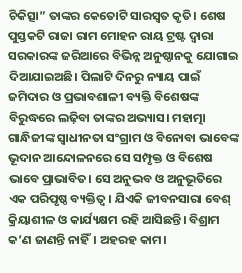ଚିକିତ୍ସା” ତାଙ୍କର କେତୋଟି ସାରସ୍ଵତ କୃତି। ଶେଷ ପୁସ୍ତକଟି ରାଜା ରାମ ମୋହନ ରାୟ ଟ୍ରଷ୍ଟ ଦ୍ଵାରା ସରକାରଙ୍କ ଜରିଆରେ ବିଭିନ୍ନ ଅନୁଷ୍ଠାନକୁ ଯୋଗାଇ ଦିଆଯାଇଅଛି। ପିଲାଟି ଦିନରୁ ନ୍ୟାୟ ପାଇଁ ଜମିଦାର ଓ ପ୍ରଭାବଶାଳୀ ବ୍ୟକ୍ତି ବିଶେଷଙ୍କ ବିରୁଦ୍ଧରେ ଲଢ଼ିବା ତାଙ୍କର ଅଭ୍ୟାସ। ମହାତ୍ମା ଗାନ୍ଧିଜୀଙ୍କ ସ୍ଵାଧୀନତା ସଂଗ୍ରାମ ଓ ବିନୋବା ଭାବେଙ୍କ ଭୂଦାନ ଆନ୍ଦୋଳନରେ ସେ ସମ୍ପୃକ୍ତ ଓ ବିଶେଷ ଭାବେ ପ୍ରାଭାବିତ। ସେ ଅନୁଭବ ଓ ଅନୁଭୂତିରେ ଏକ ପରିପୃଷ୍ଠ ବ୍ୟକ୍ତିତ୍ୱ। ଯିଏକି ଜୀବନସାରା ବେଶ୍ କ୍ରିୟାଶୀଳ ଓ କାର୍ଯ୍ୟକ୍ଷମ ରହି ଆସିଛନ୍ତି। ବିଶ୍ରାମ କ’ଣ ଜାଣନ୍ତି ନାହିଁ। ଅହରହ କାମ।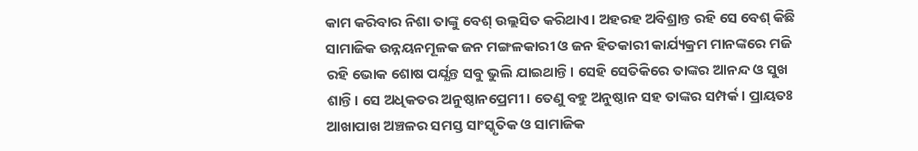କାମ କରିବାର ନିଶା ତାଙ୍କୁ ବେଶ୍ ଉଲ୍ଲସିତ କରିଥାଏ। ଅହରହ ଅବିଶ୍ରାନ୍ତ ରହି ସେ ବେଶ୍ କିଛି ସାମାଜିକ ଉନ୍ନୟନମୂଳକ ଜନ ମଙ୍ଗଳକାରୀ ଓ ଜନ ହିତକାରୀ କାର୍ଯ୍ୟକ୍ରମ ମାନଙ୍କରେ ମଜି ରହି ଭୋକ ଶୋଷ ପର୍ଯ୍ଯନ୍ତ ସବୁ ଭୁଲି ଯାଇଥାନ୍ତି। ସେହି ସେତିକିରେ ତାଙ୍କର ଆନନ୍ଦ ଓ ସୁଖ ଶାନ୍ତି। ସେ ଅଧିକତର ଅନୁଷ୍ଠାନପ୍ରେମୀ। ତେଣୁ ବହୁ ଅନୁଷ୍ଠାନ ସହ ତାଙ୍କର ସମ୍ପର୍କ। ପ୍ରାୟତଃ ଆଖାପାଖ ଅଞ୍ଚଳର ସମସ୍ତ ସାଂସ୍କୃତିକ ଓ ସାମାଜିକ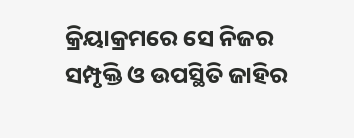କ୍ରିୟାକ୍ରମରେ ସେ ନିଜର ସମ୍ପୃକ୍ତି ଓ ଉପସ୍ଥିତି ଜାହିର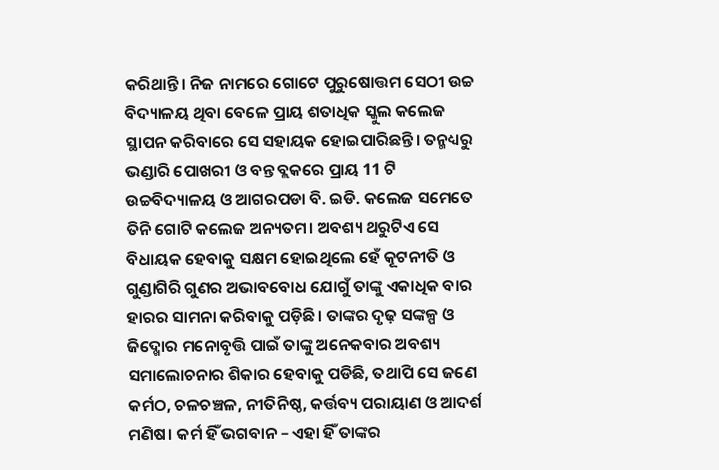କରିଥାନ୍ତି। ନିଜ ନାମରେ ଗୋଟେ ପୁରୁଷୋତ୍ତମ ସେଠୀ ଉଚ୍ଚ ବିଦ୍ୟାଳୟ ଥିବା ବେଳେ ପ୍ରାୟ ଶତାଧିକ ସ୍କୁଲ କଲେଜ ସ୍ଥାପନ କରିବାରେ ସେ ସହାୟକ ହୋଇପାରିଛନ୍ତି। ତନ୍ମଧ୍ୟରୁ ଭଣ୍ଡାରି ପୋଖରୀ ଓ ବନ୍ତ ବ୍ଲକରେ ପ୍ରାୟ 11 ଟି ଉଚ୍ଚବିଦ୍ୟାଳୟ ଓ ଆଗରପଡା ବି. ଇଡି. କଲେଜ ସମେତେ ତିନି ଗୋଟି କଲେଜ ଅନ୍ୟତମ। ଅବଶ୍ୟ ଥରୁଟିଏ ସେ ବିଧାୟକ ହେବାକୁ ସକ୍ଷମ ହୋଇଥିଲେ ହେଁ କୂଟନୀତି ଓ ଗୁଣ୍ଡାଗିରି ଗୁଣର ଅଭାବବୋଧ ଯୋଗୁଁ ତାଙ୍କୁ ଏକାଧିକ ବାର ହାରର ସାମନା କରିବାକୁ ପଡ଼ିଛି। ତାଙ୍କର ଦୃଢ଼ ସଙ୍କଳ୍ପ ଓ ଜିଦ୍ଖୋର ମନୋବୃତ୍ତି ପାଇଁ ତାଙ୍କୁ ଅନେକବାର ଅବଶ୍ୟ ସମାଲୋଚନାର ଶିକାର ହେବାକୁ ପଡିଛି, ତଥାପି ସେ ଜଣେ କର୍ମଠ, ଚଳଚଞ୍ଚଳ, ନୀତିନିଷ୍ଠ, କର୍ତ୍ତବ୍ୟ ପରାୟାଣ ଓ ଆଦର୍ଶ ମଣିଷ। କର୍ମ ହିଁ ଭଗବାନ – ଏହା ହିଁ ତାଙ୍କର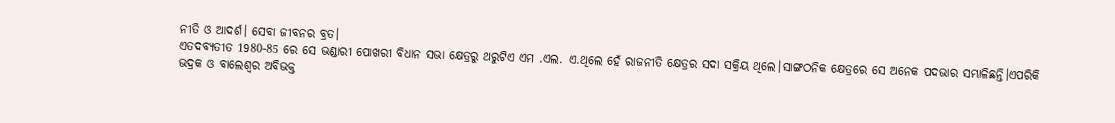ନୀତି ଓ ଆଦର୍ଶ। ସେବା ଜୀବନର ବ୍ରତ।
ଏତଦବ୍ୟତୀତ 1980-85 ରେ ସେ ଭଣ୍ଡାରୀ ପୋଖରୀ ବିଧାନ ସଭା କ୍ଷେତ୍ରରୁ ଥରୁଟିଏ ଏମ .ଏଲ. ଏ.ଥିଲେ ହେଁ ରାଜନୀତି କ୍ଷେତ୍ରର ସଦା ସକ୍ରିୟ ଥିଲେ।ସାଙ୍ଗଠନିକ କ୍ଷେତ୍ରରେ ସେ ଅନେକ ପଦଭାର ସମ୍ଭାଳିଛନ୍ତି।ଏପରିକି ଭଦ୍ରକ ଓ ବାଲେଶ୍ୱର ଅବିଭକ୍ତ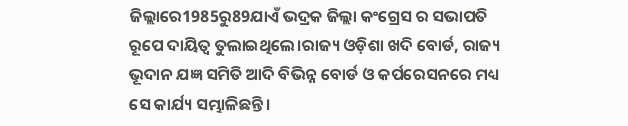ଜିଲ୍ଲାରେ1985ରୁ89ଯାଏଁ ଭଦ୍ରକ ଜିଲ୍ଲା କଂଗ୍ରେସ ର ସଭାପତି ରୂପେ ଦାୟିତ୍ୱ ତୁଲାଇଥିଲେ।ରାଜ୍ୟ ଓଡ଼ିଶା ଖଦି ବୋର୍ଡ, ରାଜ୍ୟ ଭୂଦାନ ଯଜ୍ଞ ସମିତି ଆଦି ବିଭିନ୍ନ ବୋର୍ଡ ଓ କର୍ପରେସନରେ ମଧ୍ୟ ସେ କାର୍ଯ୍ୟ ସମ୍ଭାଳିଛନ୍ତି।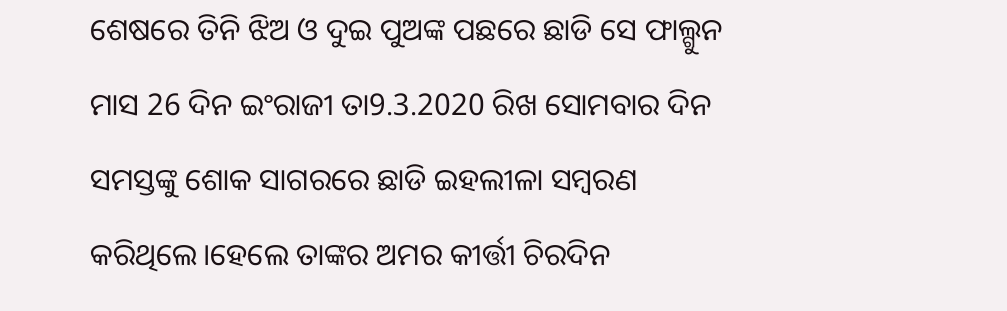ଶେଷରେ ତିନି ଝିଅ ଓ ଦୁଇ ପୁଅଙ୍କ ପଛରେ ଛାଡି ସେ ଫାଲ୍ଗୁନ ମାସ 26 ଦିନ ଇଂରାଜୀ ତା9.3.2020 ରିଖ ସୋମବାର ଦିନ ସମସ୍ତଙ୍କୁ ଶୋକ ସାଗରରେ ଛାଡି ଇହଲୀଳା ସମ୍ବରଣ କରିଥିଲେ।ହେଲେ ତାଙ୍କର ଅମର କୀର୍ତ୍ତୀ ଚିରଦିନ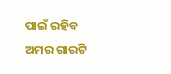ପାଇଁ ରହିବ ଅମର ଗାରଟି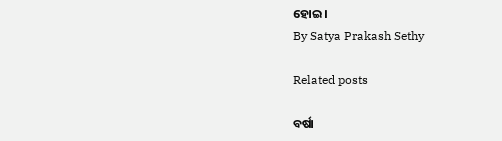ହୋଇ।
By Satya Prakash Sethy

Related posts

ବର୍ଷା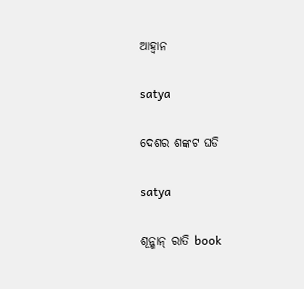ଆହ୍ଵାନ

satya

ଦେଶର ଶଙ୍କଟ ଘଡି

satya

ଶୂନ୍ଶାନ୍ ରାତି book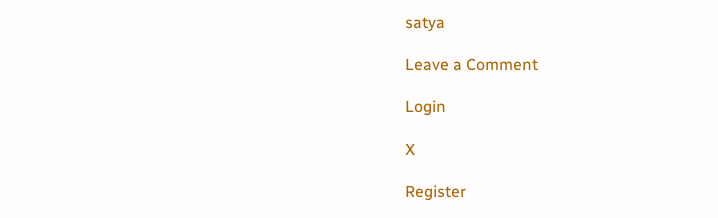satya

Leave a Comment

Login

X

Register